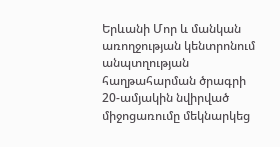Երևանի Մոր և մանկան առողջության կենտրոնում անպտղության հաղթահարման ծրագրի 20-ամյակին նվիրված միջոցառումը մեկնարկեց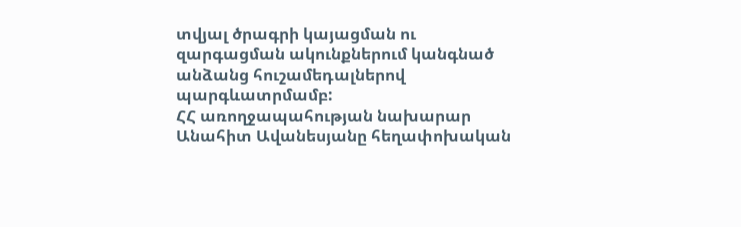տվյալ ծրագրի կայացման ու զարգացման ակունքներում կանգնած անձանց հուշամեդալներով պարգևատրմամբ:
ՀՀ առողջապահության նախարար Անահիտ Ավանեսյանը հեղափոխական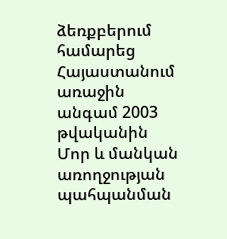ձեռքբերում համարեց Հայաստանում առաջին անգամ 2003 թվականին Մոր և մանկան առողջության պահպանման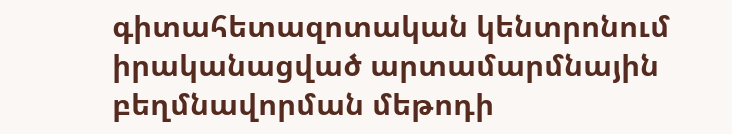գիտահետազոտական կենտրոնում իրականացված արտամարմնային բեղմնավորման մեթոդի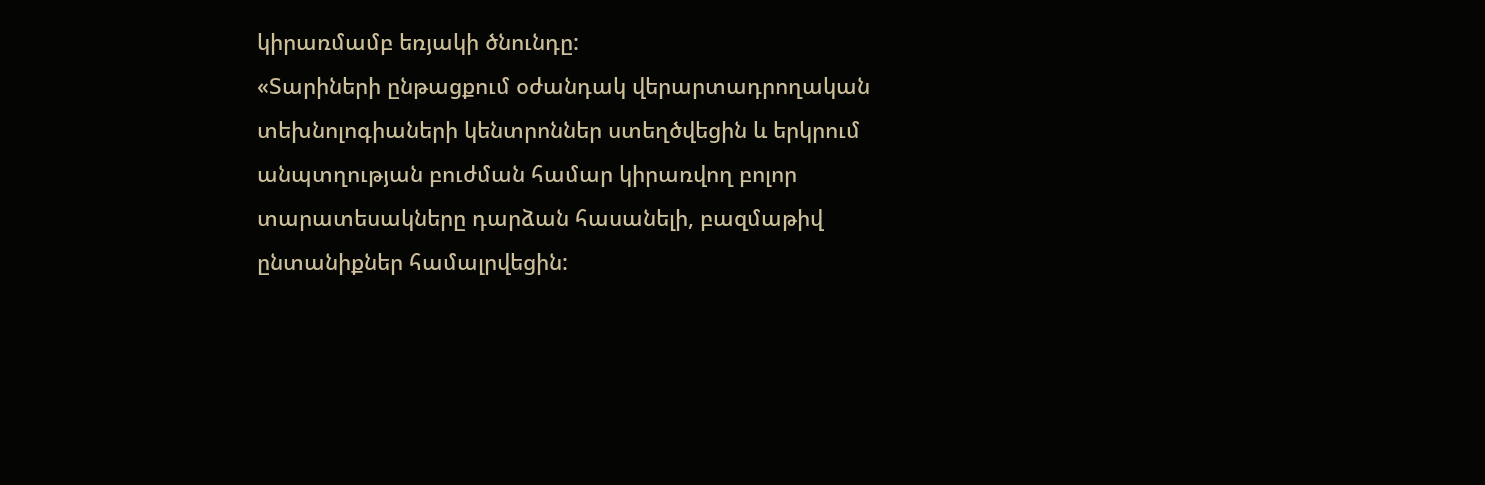կիրառմամբ եռյակի ծնունդը:
«Տարիների ընթացքում օժանդակ վերարտադրողական տեխնոլոգիաների կենտրոններ ստեղծվեցին և երկրում անպտղության բուժման համար կիրառվող բոլոր տարատեսակները դարձան հասանելի, բազմաթիվ ընտանիքներ համալրվեցին: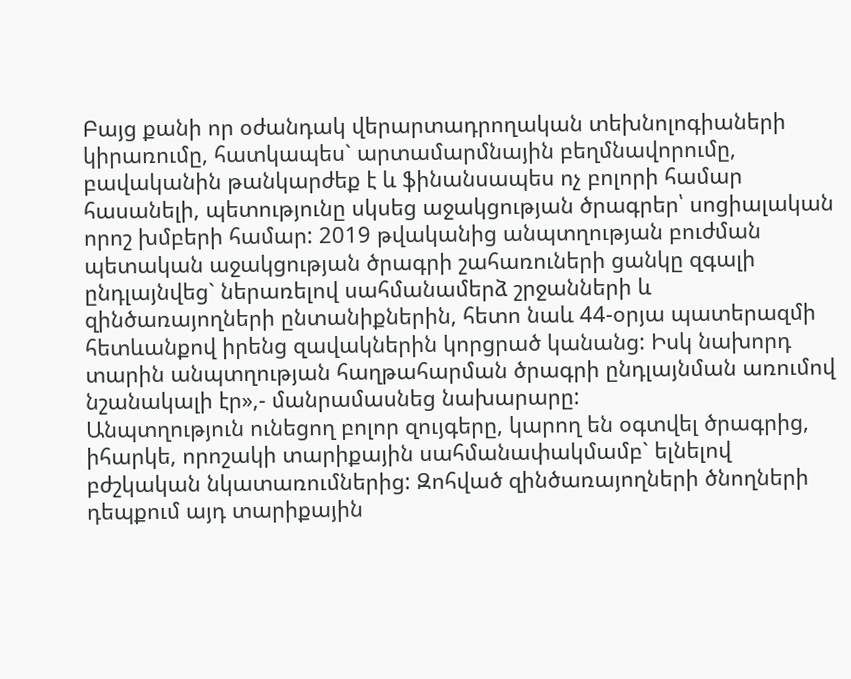Բայց քանի որ օժանդակ վերարտադրողական տեխնոլոգիաների կիրառումը, հատկապես` արտամարմնային բեղմնավորումը, բավականին թանկարժեք է և ֆինանսապես ոչ բոլորի համար հասանելի, պետությունը սկսեց աջակցության ծրագրեր՝ սոցիալական որոշ խմբերի համար: 2019 թվականից անպտղության բուժման պետական աջակցության ծրագրի շահառուների ցանկը զգալի ընդլայնվեց` ներառելով սահմանամերձ շրջանների և զինծառայողների ընտանիքներին, հետո նաև 44-օրյա պատերազմի հետևանքով իրենց զավակներին կորցրած կանանց: Իսկ նախորդ տարին անպտղության հաղթահարման ծրագրի ընդլայնման առումով նշանակալի էր»,- մանրամասնեց նախարարը:
Անպտղություն ունեցող բոլոր զույգերը, կարող են օգտվել ծրագրից, իհարկե, որոշակի տարիքային սահմանափակմամբ` ելնելով բժշկական նկատառումներից: Զոհված զինծառայողների ծնողների դեպքում այդ տարիքային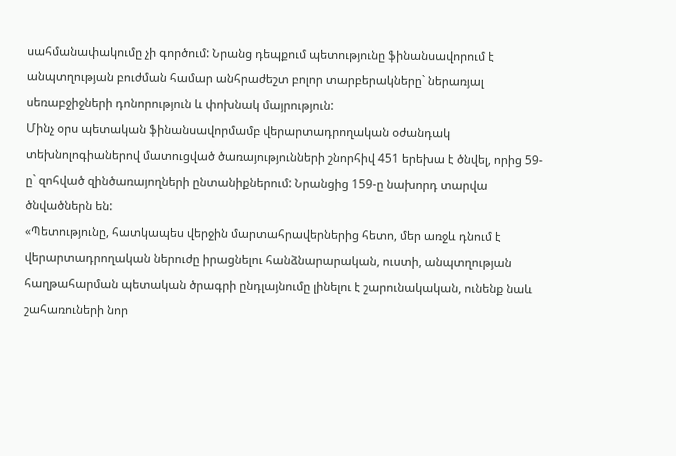սահմանափակումը չի գործում: Նրանց դեպքում պետությունը ֆինանսավորում է անպտղության բուժման համար անհրաժեշտ բոլոր տարբերակները` ներառյալ սեռաբջիջների դոնորություն և փոխնակ մայրություն:
Մինչ օրս պետական ֆինանսավորմամբ վերարտադրողական օժանդակ տեխնոլոգիաներով մատուցված ծառայությունների շնորհիվ 451 երեխա է ծնվել, որից 59-ը` զոհված զինծառայողների ընտանիքներում: Նրանցից 159-ը նախորդ տարվա ծնվածներն են:
«Պետությունը, հատկապես վերջին մարտահրավերներից հետո, մեր առջև դնում է վերարտադրողական ներուժը իրացնելու հանձնարարական, ուստի, անպտղության հաղթահարման պետական ծրագրի ընդլայնումը լինելու է շարունակական, ունենք նաև շահառուների նոր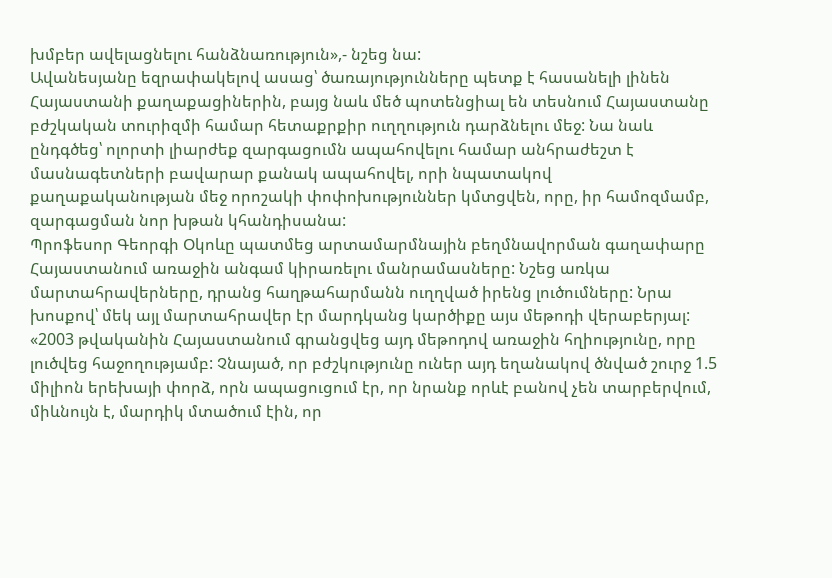խմբեր ավելացնելու հանձնառություն»,- նշեց նա:
Ավանեսյանը եզրափակելով ասաց՝ ծառայությունները պետք է հասանելի լինեն Հայաստանի քաղաքացիներին, բայց նաև մեծ պոտենցիալ են տեսնում Հայաստանը բժշկական տուրիզմի համար հետաքրքիր ուղղություն դարձնելու մեջ: Նա նաև ընդգծեց՝ ոլորտի լիարժեք զարգացումն ապահովելու համար անհրաժեշտ է մասնագետների բավարար քանակ ապահովել, որի նպատակով քաղաքականության մեջ որոշակի փոփոխություններ կմտցվեն, որը, իր համոզմամբ, զարգացման նոր խթան կհանդիսանա:
Պրոֆեսոր Գեորգի Օկոևը պատմեց արտամարմնային բեղմնավորման գաղափարը Հայաստանում առաջին անգամ կիրառելու մանրամասները: Նշեց առկա մարտահրավերները, դրանց հաղթահարմանն ուղղված իրենց լուծումները: Նրա խոսքով՝ մեկ այլ մարտահրավեր էր մարդկանց կարծիքը այս մեթոդի վերաբերյալ:
«2003 թվականին Հայաստանում գրանցվեց այդ մեթոդով առաջին հղիությունը, որը լուծվեց հաջողությամբ: Չնայած, որ բժշկությունը ուներ այդ եղանակով ծնված շուրջ 1.5 միլիոն երեխայի փորձ, որն ապացուցում էր, որ նրանք որևէ բանով չեն տարբերվում, միևնույն է, մարդիկ մտածում էին, որ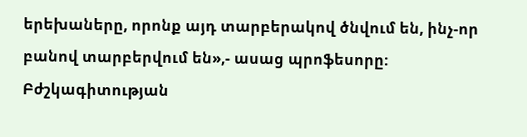երեխաները, որոնք այդ տարբերակով ծնվում են, ինչ-որ բանով տարբերվում են»,- ասաց պրոֆեսորը:
Բժշկագիտության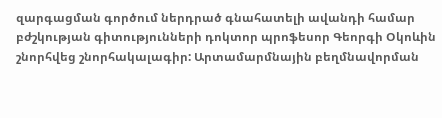զարգացման գործում ներդրած գնահատելի ավանդի համար բժշկության գիտությունների դոկտոր պրոֆեսոր Գեորգի Օկոևին շնորհվեց շնորհակալագիր: Արտամարմնային բեղմնավորման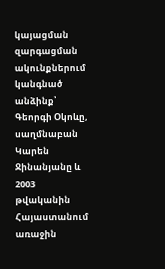կայացման զարգացման ակունքներում կանգնած անձինք՝ Գեորգի Օկոևը, սաղմնաբան Կարեն Ջինանյանը և 2003 թվականին Հայաստանում առաջին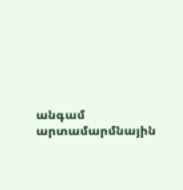անգամ արտամարմնային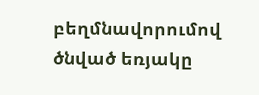բեղմնավորումով ծնված եռյակը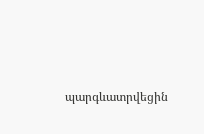պարգևատրվեցին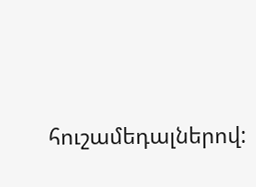հուշամեդալներով: